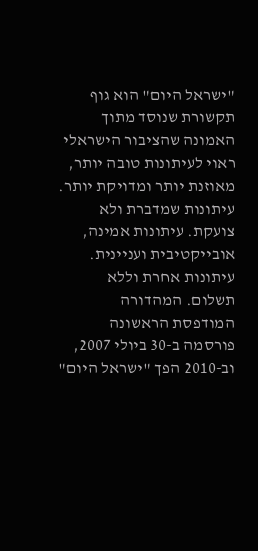"ישראל היום" הוא גוף תקשורת שנוסד מתוך האמונה שהציבור הישראלי ראוי לעיתונות טובה יותר, מאוזנת יותר ומדויקת יותר. עיתונות שמדברת ולא צועקת. עיתונות אמינה, אובייקטיבית ועניינית. עיתונות אחרת וללא תשלום. המהדורה המודפסת הראשונה פורסמה ב-30 ביולי 2007, וב-2010 הפך "ישראל היום"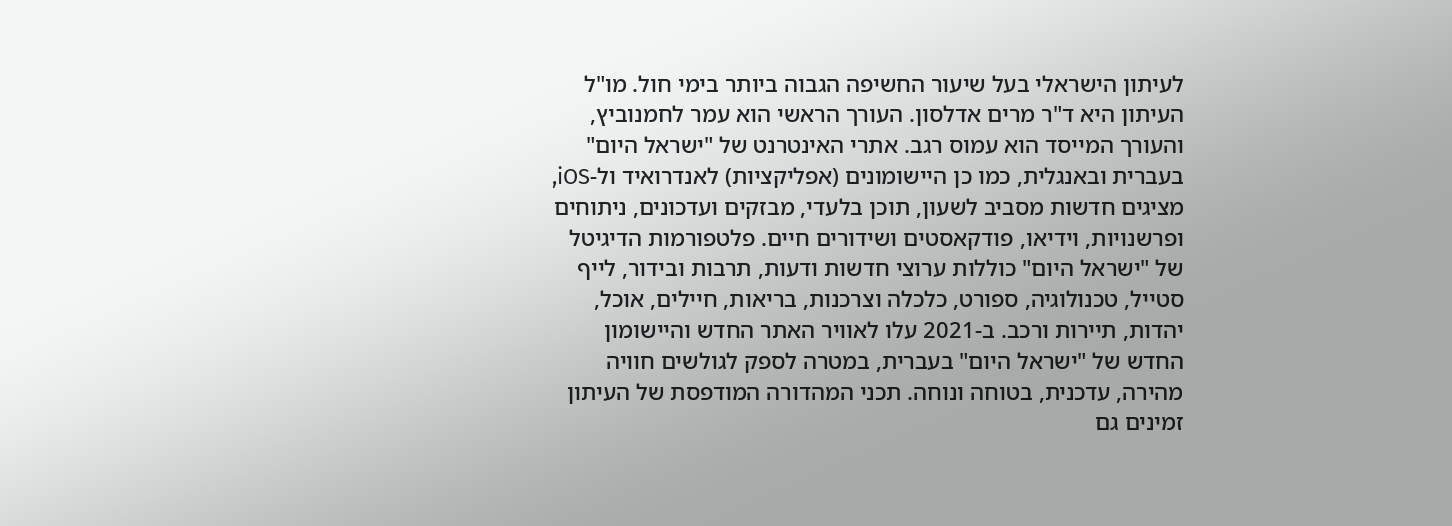לעיתון הישראלי בעל שיעור החשיפה הגבוה ביותר בימי חול. מו"ל העיתון היא ד"ר מרים אדלסון. העורך הראשי הוא עמר לחמנוביץ, והעורך המייסד הוא עמוס רגב. אתרי האינטרנט של "ישראל היום" בעברית ובאנגלית, כמו כן היישומונים (אפליקציות) לאנדרואיד ול-iOS, מציגים חדשות מסביב לשעון, תוכן בלעדי, מבזקים ועדכונים, ניתוחים ופרשנויות, וידיאו, פודקאסטים ושידורים חיים. פלטפורמות הדיגיטל של "ישראל היום" כוללות ערוצי חדשות ודעות, תרבות ובידור, לייף סטייל, טכנולוגיה, ספורט, כלכלה וצרכנות, בריאות, חיילים, אוכל, יהדות, תיירות ורכב. ב-2021 עלו לאוויר האתר החדש והיישומון החדש של "ישראל היום" בעברית, במטרה לספק לגולשים חוויה מהירה, עדכנית, בטוחה ונוחה. תכני המהדורה המודפסת של העיתון זמינים גם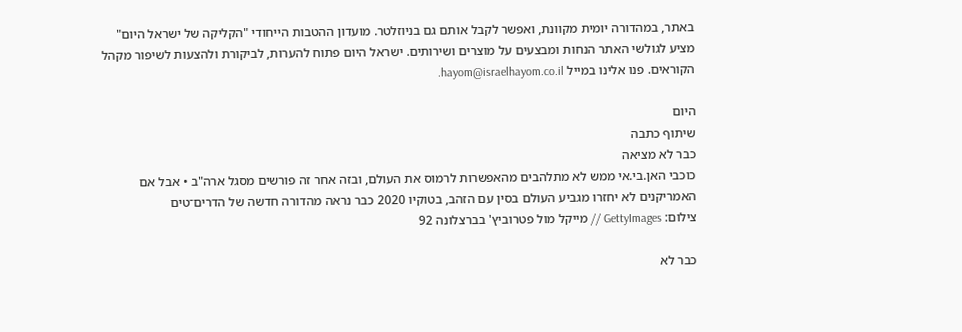באתר, במהדורה יומית מקוונת, ואפשר לקבל אותם גם בניוזלטר. מועדון ההטבות הייחודי "הקליקה של ישראל היום" מציע לגולשי האתר הנחות ומבצעים על מוצרים ושירותים. ישראל היום פתוח להערות, לביקורת ולהצעות לשיפור מקהל הקוראים. פנו אלינו במייל hayom@israelhayom.co.il.

היום
שיתוף כתבה
כבר לא מציאה
כוכבי האן.בי.אי ממש לא מתלהבים מהאפשרות לרמוס את העולם, ובזה אחר זה פורשים מסגל ארה"ב • אבל אם האמריקנים לא יחזרו מגביע העולם בסין עם הזהב, בטוקיו 2020 כבר נראה מהדורה חדשה של הדרים־טים
צילום: GettyImages // מייקל מול פטרוביץ' בברצלונה 92

כבר לא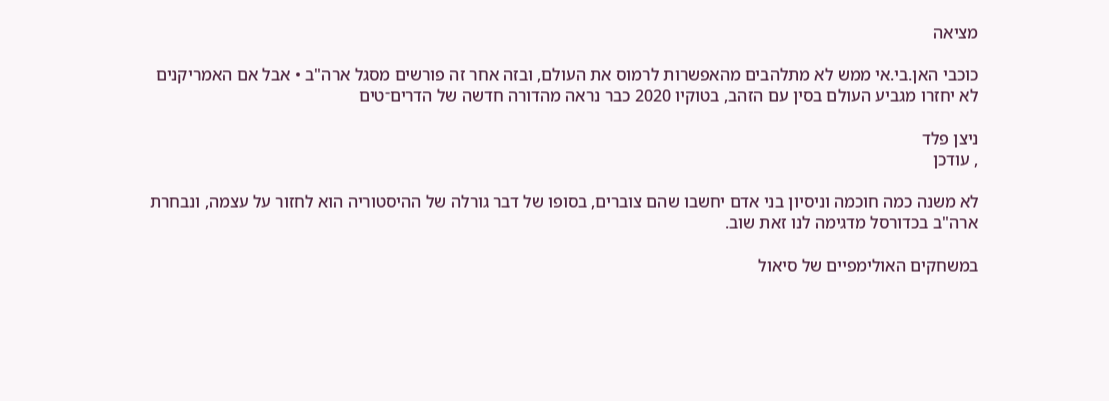מציאה

כוכבי האן.בי.אי ממש לא מתלהבים מהאפשרות לרמוס את העולם, ובזה אחר זה פורשים מסגל ארה"ב • אבל אם האמריקנים לא יחזרו מגביע העולם בסין עם הזהב, בטוקיו 2020 כבר נראה מהדורה חדשה של הדרים־טים

ניצן פלד
, עודכן

לא משנה כמה חוכמה וניסיון בני אדם יחשבו שהם צוברים, בסופו של דבר גורלה של ההיסטוריה הוא לחזור על עצמה, ונבחרת ארה"ב בכדורסל מדגימה לנו זאת שוב.

במשחקים האולימפיים של סיאול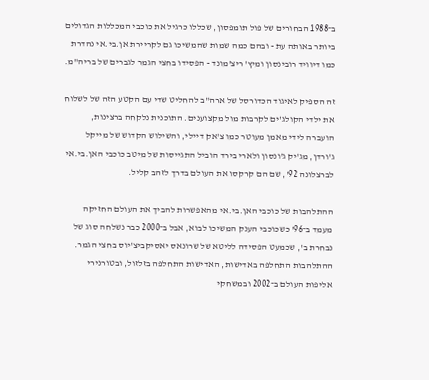ב־1988 הבחורים של פול תומפסון, שכללו כרגיל את כוכבי המכללות הגדולים ביותר באותה עת - ובהם כמה שמות שהמשיכו גם לקריירת אן.בי.אי נהדרת כמו דיוויד רובינסון ומיץ' ריצ'מונד - הפסידו בחצי הגמר לגברים של בריה"מ.

זה הספיק לאיגוד הכדורסל של ארה"ב להחליט שדי עם הקטע הזה של לשלוח את ילדי הקולג'ים לקרבות מול מקצוענים. התוכנית נלקחה ברצינות, הועברה לידי מאמן מעוטר כמו צ'אק דיילי, והשילוש הקדוש של מייקל ג'ורדן, מג'יק ג'ונסון ולארי בירד הוביל התגייסות של מיטב כוכבי האן.בי.אי לברצלונה 92', שם הם קרקסו את העולם בדרך לזהב קליל.

ההתלהבות של כוכבי האן.בי.אי מהאפשרות להביך את העולם החזיקה מעמד ב־96' כשכוכבי הענק המשיכו לבוא, אבל ב־2000 כבר נשלחה סוג של נבחרת ב', שכמעט הפסידה לליטא של שרונאס יאסיקביצ'יוס בחצי הגמר. ההתלהבות התחלפה באדישות, האדישות התחלפה בזלזול, ובטורנירי אליפות העולם ב־2002 ובמשחקי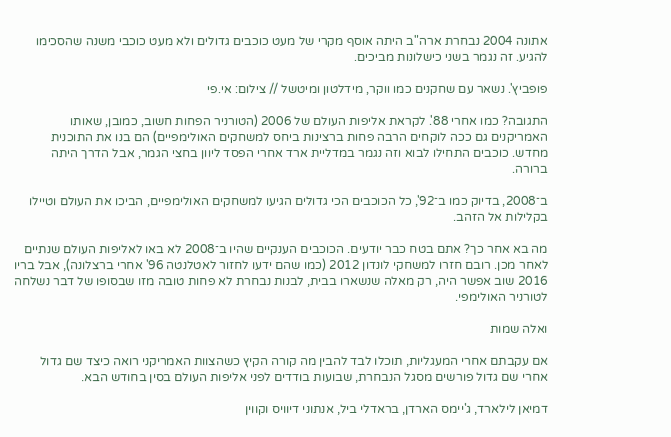אתונה 2004 נבחרת ארה"ב היתה אוסף מקרי של מעט כוכבים גדולים ולא מעט כוכבי משנה שהסכימו להגיע. זה נגמר בשני כישלונות מביכים.

פופביץ'. נשאר עם שחקנים כמו ווקר, מידלטון ומיטשל // צילום: אי.פי

התגובה? כמו אחרי 88'. לקראת אליפות העולם של 2006 (הטורניר הפחות חשוב, כמובן, שאותו האמריקנים גם ככה לוקחים הרבה פחות ברצינות ביחס למשחקים האולימפיים) הם בנו את התוכנית מחדש. כוכבים התחילו לבוא וזה נגמר במדליית ארד אחרי הפסד ליוון בחצי הגמר, אבל הדרך היתה ברורה.

ב־2008, בדיוק כמו ב־92', כל הכוכבים הכי גדולים הגיעו למשחקים האולימפיים, הביכו את העולם וטיילו בקלילות אל הזהב.

מה בא אחר כך? אתם בטח כבר יודעים. הכוכבים הענקיים שהיו ב־2008 לא באו לאליפות העולם שנתיים לאחר מכן. רובם חזרו למשחקי לונדון 2012 (כמו שהם ידעו לחזור לאטלנטה 96' אחרי ברצלונה), אבל בריו 2016 שוב אפשר היה, רק מאלה שנשארו בבית, לבנות נבחרת לא פחות טובה מזו שבסופו של דבר נשלחה לטורניר האולימפי.

ואלה שמות

אם עקבתם אחרי המעגליות, תוכלו לבד להבין מה קורה הקיץ כשהצוות האמריקני רואה כיצד שם גדול אחרי שם גדול פורשים מסגל הנבחרת, שבועות בודדים לפני אליפות העולם בסין בחודש הבא.

דמיאן לילארד, ג'יימס הארדן, בראדלי ביל, אנתוני דיוויס וקווין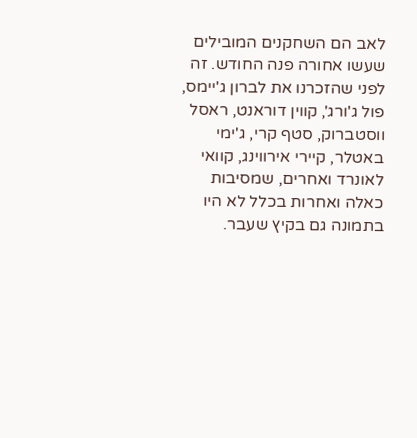לאב הם השחקנים המובילים שעשו אחורה פנה החודש. זה לפני שהזכרנו את לברון ג'יימס, פול ג'ורג', קווין דוראנט, ראסל ווסטברוק, סטף קרי, ג'ימי באטלר, קיירי אירווינג, קוואי לאונרד ואחרים, שמסיבות כאלה ואחרות בכלל לא היו בתמונה גם בקיץ שעבר.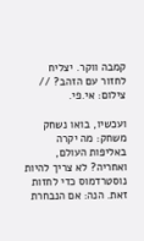קמבה ווקר. יצליח לחזור עם הזהב? // צילום: אי.פי.

ועכשיו, בואו נשחק משחק: מה יקרה באליפות העולם, ואחריה? לא צריך להיות נוסטרדמוס כדי לחזות זאת. הנה: אם הנבחרת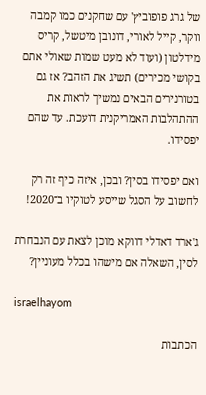של גרג פופוביץ' עם שחקנים כמו קמבה ווקר, קייל לאורי, דונובן מיטשל, קריס מידלטון (ועוד לא מעט שמות שאולי אתם בקושי מכירים) תשיג את הזהב? אז גם בטורנירים הבאים נמשיך לראות את ההתהלבות האמריקנית דועכת. עד שהם יפסידו.

ואם יפסידו בסין? ובכן, איזה כיף זה רק לחשוב על הסגל שייסע לטוקיו ב־2020!

ג'ארד דאדלי דווקא מוכן לצאת עם הנבחרת לסין, השאלה אם מישהו בכלל מעוניין?

israelhayom

הכתבות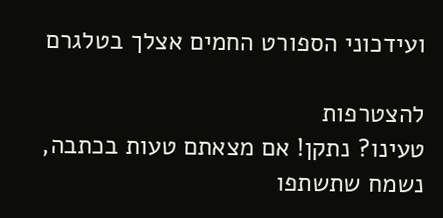ועידכוני הספורט החמים אצלך בטלגרם

להצטרפות
טעינו? נתקן! אם מצאתם טעות בכתבה, נשמח שתשתפו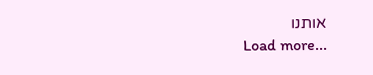אותנו
Load more...